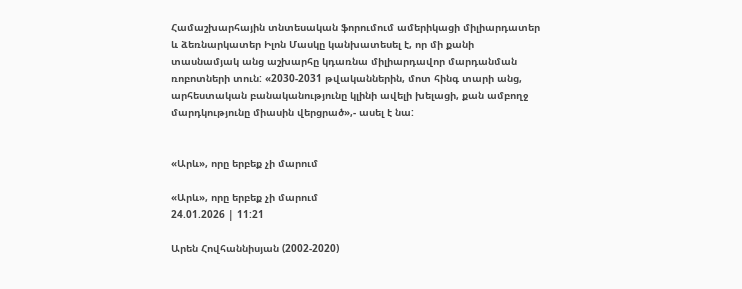Համաշխարհային տնտեսական ֆորումում ամերիկացի միլիարդատեր և ձեռնարկատեր Իլոն Մասկը կանխատեսել է, որ մի քանի տասնամյակ անց աշխարհը կդառնա միլիարդավոր մարդանման ռոբոտների տուն: «2030-2031 թվականներին, մոտ հինգ տարի անց, արհեստական բանականությունը կլինի ավելի խելացի, քան ամբողջ մարդկությունը միասին վերցրած»,- ասել է նա:


«Արև», որը երբեք չի մարում

«Արև», որը երբեք չի մարում
24.01.2026 | 11:21

Արեն Հովհաննիսյան (2002-2020)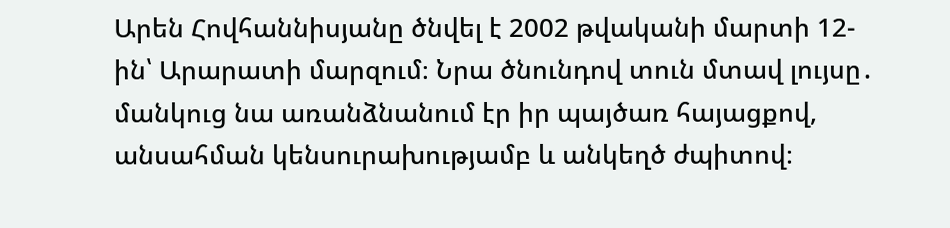Արեն Հովհաննիսյանը ծնվել է 2002 թվականի մարտի 12-ին՝ Արարատի մարզում։ Նրա ծնունդով տուն մտավ լույսը․ մանկուց նա առանձնանում էր իր պայծառ հայացքով, անսահման կենսուրախությամբ և անկեղծ ժպիտով։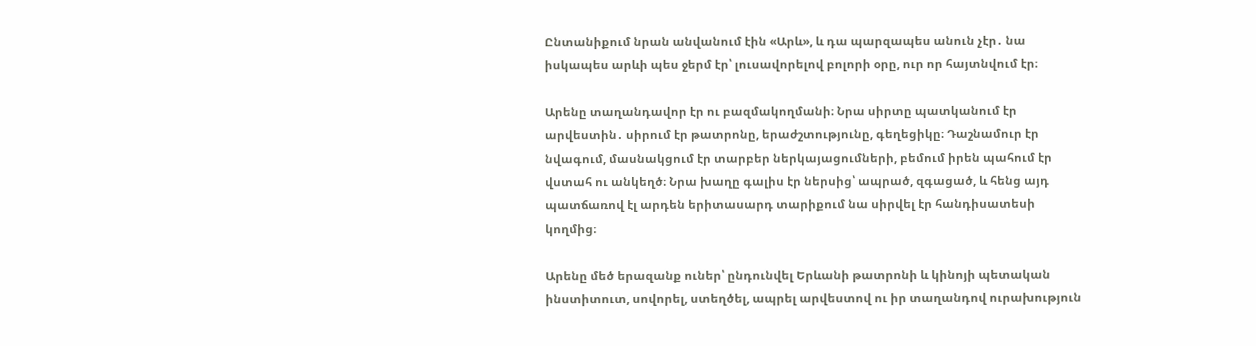Ընտանիքում նրան անվանում էին «Արև», և դա պարզապես անուն չէր․ նա իսկապես արևի պես ջերմ էր՝ լուսավորելով բոլորի օրը, ուր որ հայտնվում էր։

Արենը տաղանդավոր էր ու բազմակողմանի։ Նրա սիրտը պատկանում էր արվեստին․ սիրում էր թատրոնը, երաժշտությունը, գեղեցիկը։ Դաշնամուր էր նվագում, մասնակցում էր տարբեր ներկայացումների, բեմում իրեն պահում էր վստահ ու անկեղծ։ Նրա խաղը գալիս էր ներսից՝ ապրած, զգացած, և հենց այդ պատճառով էլ արդեն երիտասարդ տարիքում նա սիրվել էր հանդիսատեսի կողմից։

Արենը մեծ երազանք ուներ՝ ընդունվել Երևանի թատրոնի և կինոյի պետական ինստիտուտ, սովորել, ստեղծել, ապրել արվեստով ու իր տաղանդով ուրախություն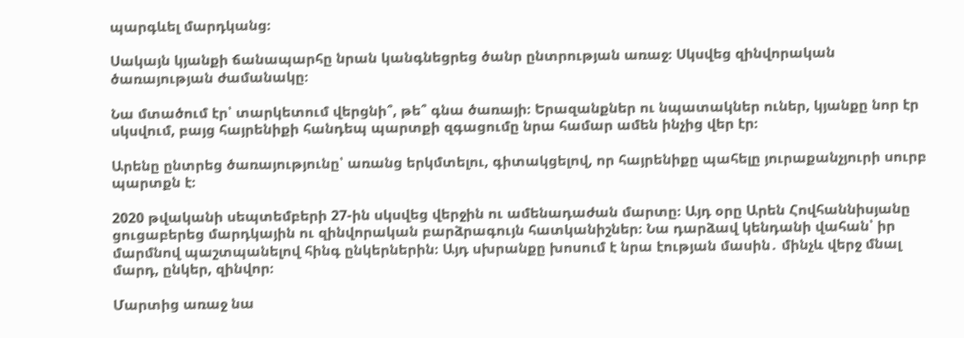պարգևել մարդկանց։

Սակայն կյանքի ճանապարհը նրան կանգնեցրեց ծանր ընտրության առաջ։ Սկսվեց զինվորական ծառայության ժամանակը։

Նա մտածում էր՝ տարկետում վերցնի՞, թե՞ գնա ծառայի։ Երազանքներ ու նպատակներ ուներ, կյանքը նոր էր սկսվում, բայց հայրենիքի հանդեպ պարտքի զգացումը նրա համար ամեն ինչից վեր էր։

Արենը ընտրեց ծառայությունը՝ առանց երկմտելու, գիտակցելով, որ հայրենիքը պահելը յուրաքանչյուրի սուրբ պարտքն է։

2020 թվականի սեպտեմբերի 27-ին սկսվեց վերջին ու ամենադաժան մարտը։ Այդ օրը Արեն Հովհաննիսյանը ցուցաբերեց մարդկային ու զինվորական բարձրագույն հատկանիշներ։ Նա դարձավ կենդանի վահան՝ իր մարմնով պաշտպանելով հինգ ընկերներին։ Այդ սխրանքը խոսում է նրա էության մասին․ մինչև վերջ մնալ մարդ, ընկեր, զինվոր։

Մարտից առաջ նա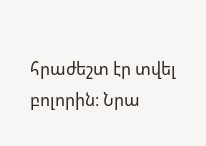հրաժեշտ էր տվել բոլորին։ Նրա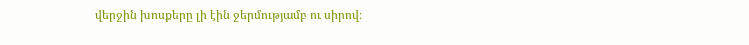վերջին խոսքերը լի էին ջերմությամբ ու սիրով։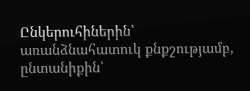Ընկերուհիներին՝ առանձնահատուկ քնքշությամբ, ընտանիքին՝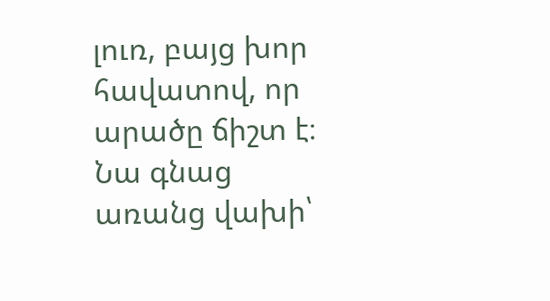լուռ, բայց խոր հավատով, որ արածը ճիշտ է։ Նա գնաց առանց վախի՝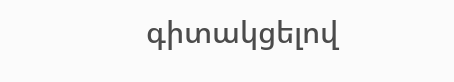գիտակցելով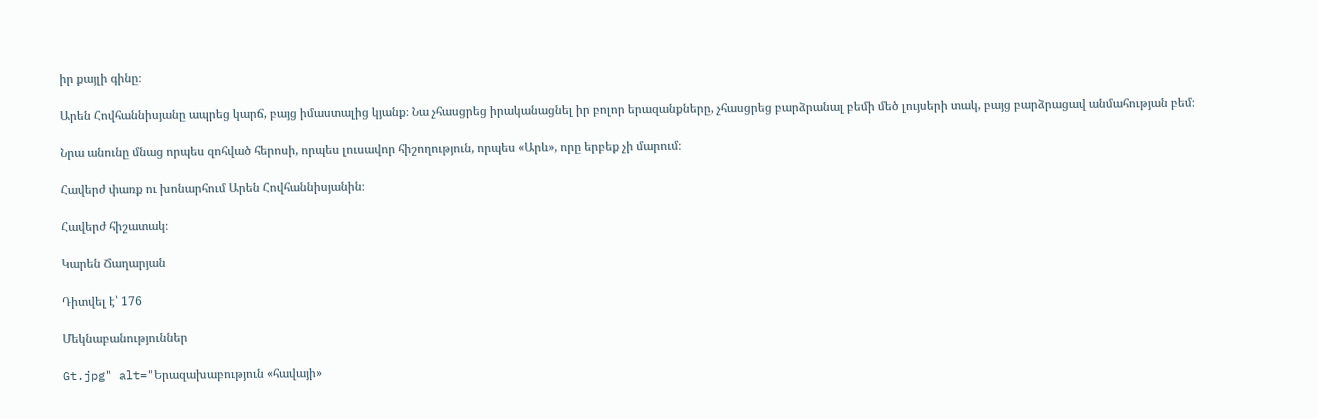իր քայլի գինը։

Արեն Հովհաննիսյանը ապրեց կարճ, բայց իմաստալից կյանք։ Նա չհասցրեց իրականացնել իր բոլոր երազանքները, չհասցրեց բարձրանալ բեմի մեծ լույսերի տակ, բայց բարձրացավ անմահության բեմ։

Նրա անունը մնաց որպես զոհված հերոսի, որպես լուսավոր հիշողություն, որպես «Արև», որը երբեք չի մարում։

Հավերժ փառք ու խոնարհում Արեն Հովհաննիսյանին։

Հավերժ հիշատակ։

Կարեն Ճաղարյան

Դիտվել է՝ 176

Մեկնաբանություններ

Gt.jpg" alt="Երազախաբություն «հավայի»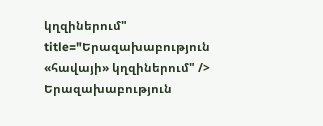կղզիներում" title="Երազախաբություն «հավայի» կղզիներում" />
Երազախաբություն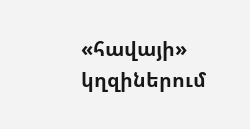«հավայի» կղզիներում